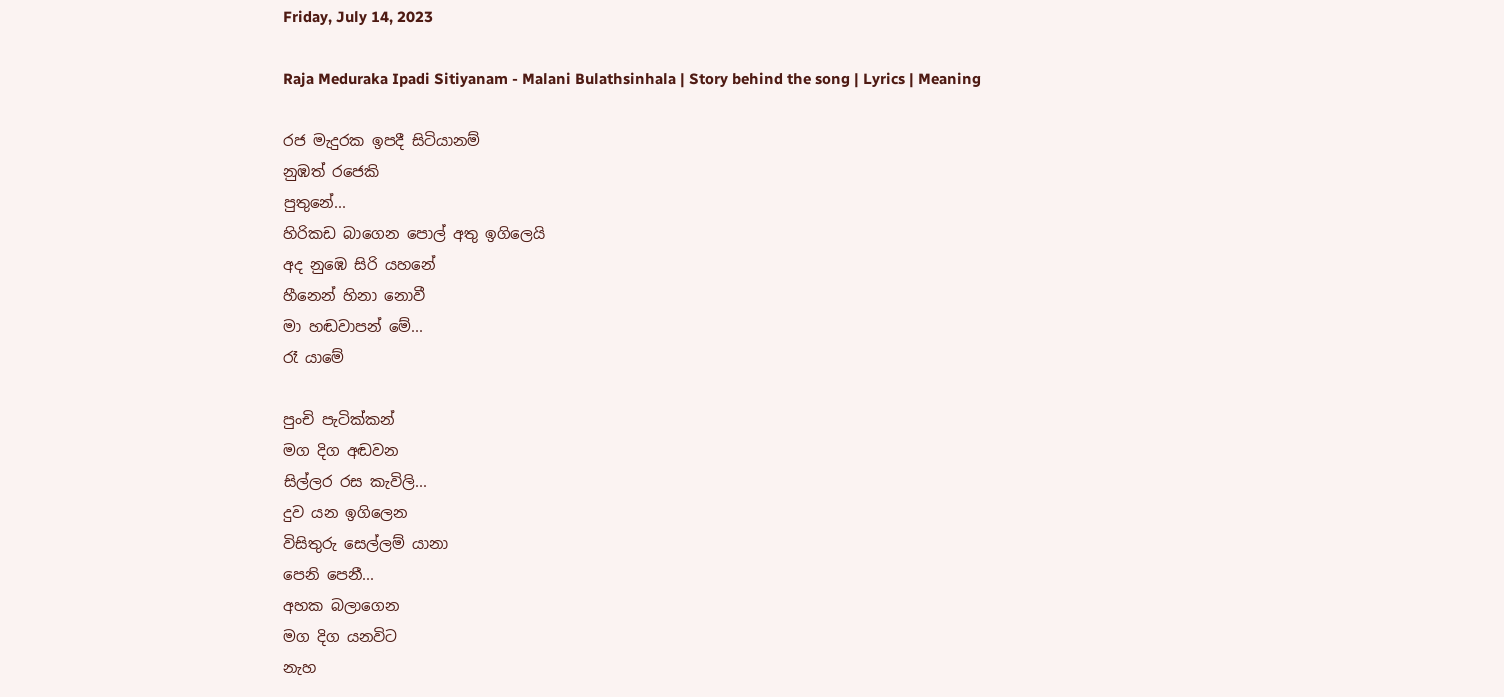Friday, July 14, 2023

Raja Meduraka Ipadi Sitiyanam - Malani Bulathsinhala | Story behind the song | Lyrics | Meaning

රජ මැදුරක ඉපදී සිටියානම්
නුඹත් රජෙකි
පුතුනේ...
හිරිකඩ බාගෙන පොල් අතු ඉගිලෙයි
අද නුඹෙ සිරි යහනේ
හීනෙන් හිනා නොවී
මා හඬවාපන් මේ...
රෑ යාමේ

පුංචි පැටික්කන්
මග දිග අඬවන
සිල්ලර රස කැවිලි...
දුව යන ඉගිලෙන
විසිතුරු සෙල්ලම් යානා
පෙනි පෙනී...
අහක බලාගෙන
මග දිග යනවිට
නැහ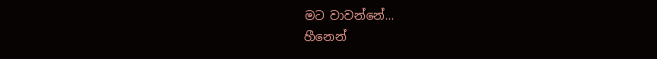මට වාවන්නේ...
හීනෙන්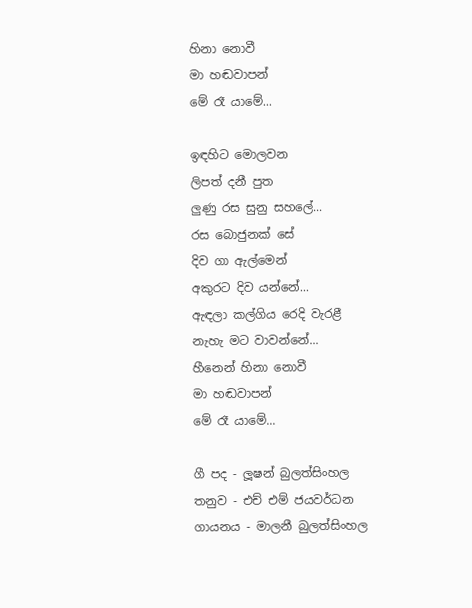හිනා නොවී
මා හඬවාපන්
මේ රෑ යාමේ...

ඉඳහිට මොලවන
ලිපත් දනී පුත
ලුණු රස සුනු සහලේ...
රස බොජුනක් සේ
දිව ගා ඇල්මෙන්
අකුරට දිව යන්නේ...
ඇඳලා කල්ගිය රෙදි වැරළී
නැහැ මට වාවන්නේ...
හීනෙන් හිනා නොවී
මා හඬවාපන්
මේ රෑ යාමේ...

ගී පද - ලූෂන් බුලත්සිංහල
තනුව - එච් එම් ජයවර්ධන
ගායනය - මාලනී බුලත්සිංහල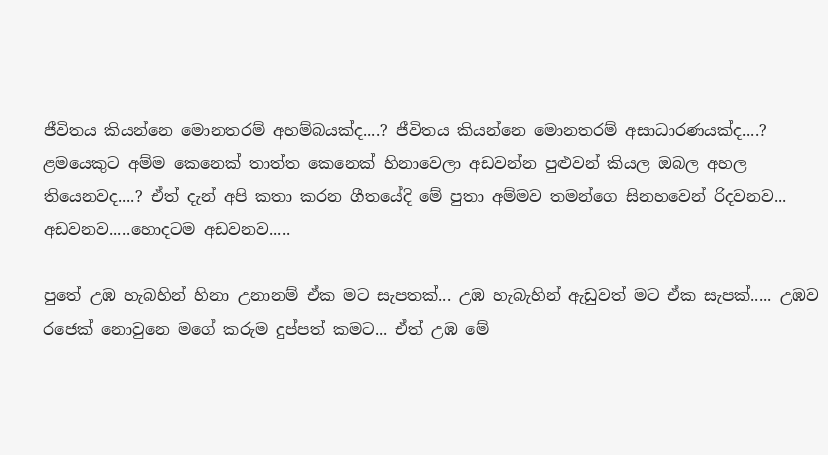ජීවිතය කියන්නෙ මොනතරම් අහම්බයක්ද....? ජීවිතය කියන්නෙ මොනතරම් අසාධාරණයක්ද....? ළමයෙකුට අම්ම කෙනෙක් තාත්ත කෙනෙක් හිනාවෙලා අඩවන්න පුළුවන් කියල ඔබල අහල තියෙනවද....? ඒත් දැන් අපි කතා කරන ගීතයේදි මේ පුතා අම්මව තමන්ගෙ සිනහවෙන් රිදවනව... අඩවනව.....හොදටම අඩවනව.....

පුතේ උඹ හැබහින් හිනා උනානම් ඒක මට සැපතක්... උඹ හැබැහින් ඇඩුවත් මට ඒක සැපක්..... උඹව රජෙක් නොවුනෙ මගේ කරුම දුප්පත් කමට... ඒත් උඹ මේ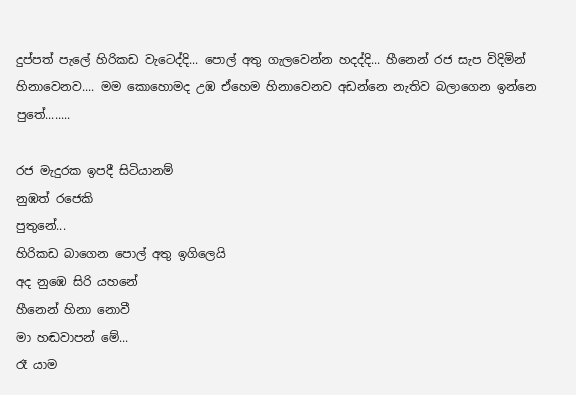දුප්පත් පැලේ හිරිකඩ වැටෙද්දි... පොල් අතු ගැලවෙන්න හදද්දි... හීනෙන් රජ සැප විදිමින් හිනාවෙනව.... මම කොහොමද උඹ ඒහෙම හිනාවෙනව අඩන්නෙ නැතිව බලාගෙන ඉන්නෙ පුතේ........

රජ මැදුරක ඉපදී සිටියානම්
නුඹත් රජෙකි
පුතුනේ...
හිරිකඩ බාගෙන පොල් අතු ඉගිලෙයි
අද නුඹෙ සිරි යහනේ
හීනෙන් හිනා නොවී
මා හඬවාපන් මේ...
රෑ යාම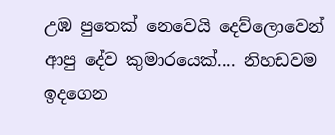උඹ පුතෙක් නෙවෙයි දෙව්ලොවෙන් ආපු දේව කුමාරයෙක්.... නිහඩවම ඉදගෙන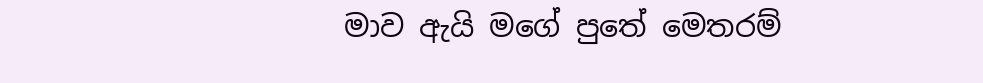මාව ඇයි මගේ පුතේ මෙතරම්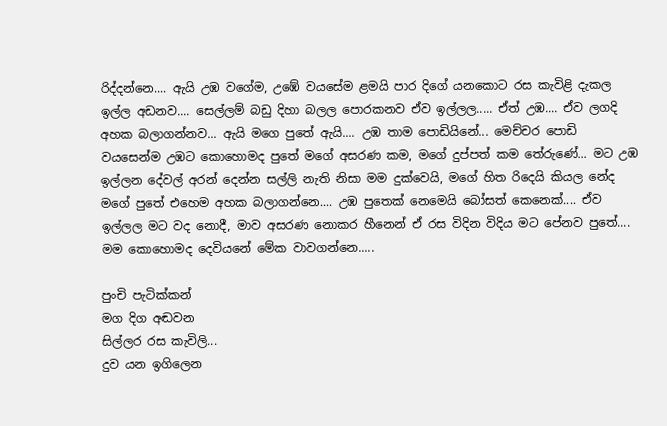රිද්දන්නෙ.... ඇයි උඹ වගේම, උඹේ වයසේම ළමයි පාර දිගේ යනකොට රස කැවිළි දැකල ඉල්ල අඩනව.... සෙල්ලම් බඩු දිහා බලල පොරකනව ඒව ඉල්ලල..... ඒත් උඹ.... ඒව ලගදි අහක බලාගන්නව... ඇයි මගෙ පුතේ ඇයි.... උඹ තාම පොඩියිනේ... මෙච්චර පොඩි වයසෙන්ම උඹට කොහොමද පුතේ මගේ අසරණ කම, මගේ දුප්පත් කම තේරුණේ... මට උඹ ඉල්ලන දේවල් අරන් දෙන්න සල්ලි නැති නිසා මම දුක්වෙයි, මගේ හිත රිදෙයි කියල නේද මගේ පුතේ එහෙම අහක බලාගන්නෙ.... උඹ පුතෙක් නෙමෙයි බෝසත් කෙනෙක්.... ඒව ඉල්ලල මට වද නොදී, මාව අසරණ නොකර හීනෙන් ඒ රස විදින විදිය මට පේනව පුතේ.... මම කොහොමද දෙවියනේ මේක වාවගන්නෙ.....

පුංචි පැටික්කන්
මග දිග අඬවන
සිල්ලර රස කැවිලි...
දුව යන ඉගිලෙන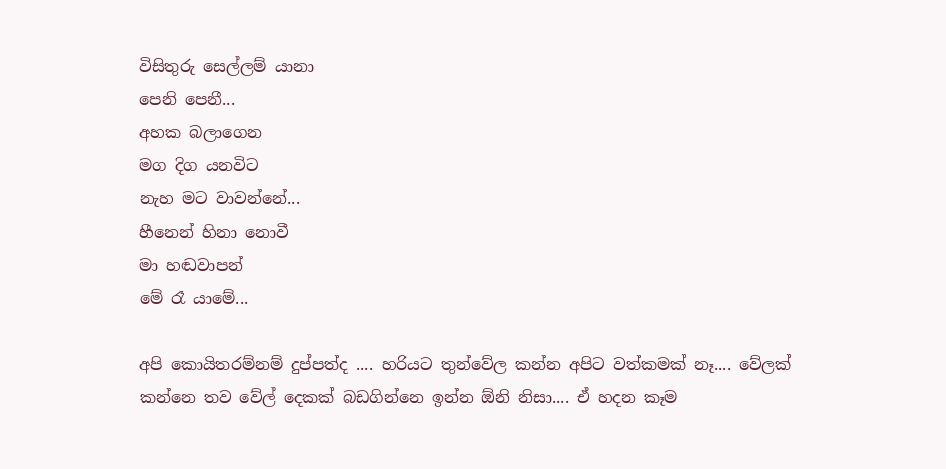විසිතුරු සෙල්ලම් යානා
පෙනි පෙනී...
අහක බලාගෙන
මග දිග යනවිට
නැහ මට වාවන්නේ...
හීනෙන් හිනා නොවී
මා හඬවාපන්
මේ රෑ යාමේ...

අපි කොයිතරම්නම් දුප්පත්ද .... හරියට තුන්වේල කන්න අපිට වත්කමක් නෑ.... වේලක් කන්නෙ තව වේල් දෙකක් බඩගින්නෙ ඉන්න ඕනි නිසා.... ඒ හදන කෑම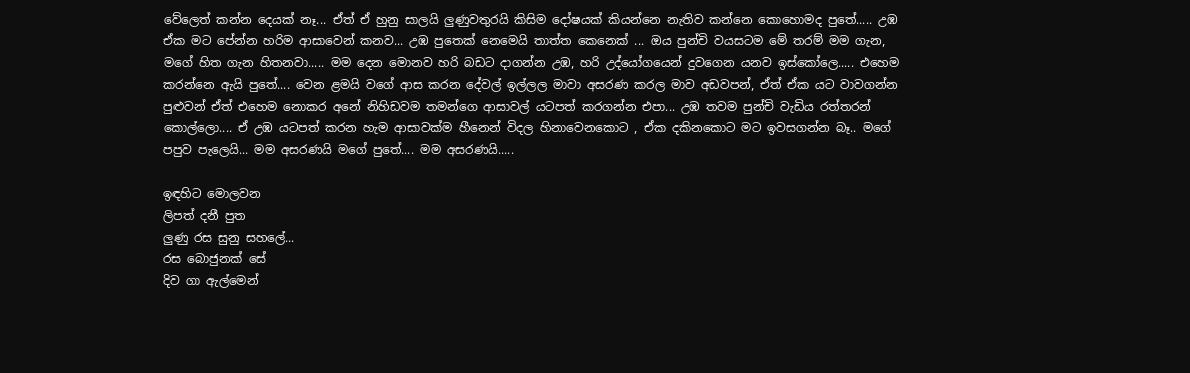වේලෙත් කන්න දෙයක් නෑ... ඒත් ඒ හුනු සාලයි ලුණුවතුරයි කිසිම දෝෂයක් කියන්නෙ නැතිව කන්නෙ කොහොමද පුතේ..... උඹ ඒක මට පේන්න හරිම ආසාවෙන් කනව... උඹ පුතෙක් නෙමෙයි තාත්ත කෙනෙක් ... ඔය පුන්චි වයසටම මේ තරම් මම ගැන, මගේ හිත ගැන හිතනවා..... මම දෙන මොනව හරි බඩට දාගන්න උඹ, හරි උද්යෝගයෙන් දුවගෙන යනව ඉස්කෝලෙ..... එහෙම කරන්නෙ ඇයි පුතේ.... වෙන ළමයි වගේ ආස කරන දේවල් ඉල්ලල මාවා අසරණ කරල මාව අඩවපන්, ඒත් ඒක යට වාවගන්න පුළුවන් ඒත් එහෙම නොකර අනේ නිහිඩවම තමන්ගෙ ආසාවල් යටපත් කරගන්න එපා... උඹ තවම පුන්චි වැඩිය රත්තරන් කොල්ලො.... ඒ උඹ යටපත් කරන හැම ආසාවක්ම හීනෙන් විදල හිනාවෙනකොට , ඒක දකිනකොට මට ඉවසගන්න බෑ.. මගේ පපුව පැලෙයි... මම අසරණයි මගේ පුතේ.... මම අසරණයි.....

ඉඳහිට මොලවන
ලිපත් දනී පුත
ලුණු රස සුනු සහලේ...
රස බොජුනක් සේ
දිව ගා ඇල්මෙන්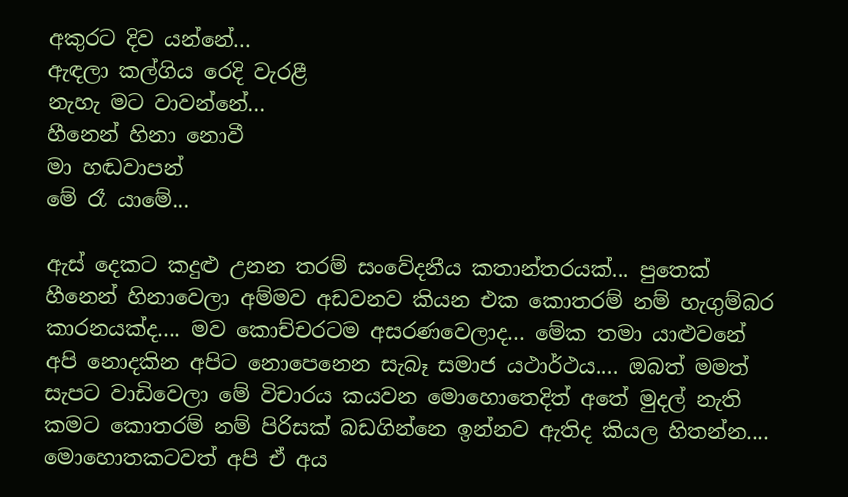අකුරට දිව යන්නේ...
ඇඳලා කල්ගිය රෙදි වැරළී
නැහැ මට වාවන්නේ...
හීනෙන් හිනා නොවී
මා හඬවාපන්
මේ රෑ යාමේ...

ඇස් දෙකට කදුළු උනන තරම් සංවේදනීය කතාන්තරයක්... පුතෙක් හීනෙන් හිනාවෙලා අම්මව අඩවනව කියන එක කොතරම් නම් හැගුම්බර කාරනයක්ද.... මව කොච්චරටම අසරණවෙලාද... මේක තමා යාළුවනේ අපි නොදකින අපිට නොපෙනෙන සැබෑ සමාජ යථාර්ථය.... ඔබත් මමත් සැපට වාඩිවෙලා මේ විචාරය කයවන මොහොතෙදිත් අතේ මුදල් නැති කමට කොතරම් නම් පිරිසක් බඩගින්නෙ ඉන්නව ඇතිද කියල හිතන්න.... මොහොතකටවත් අපි ඒ අය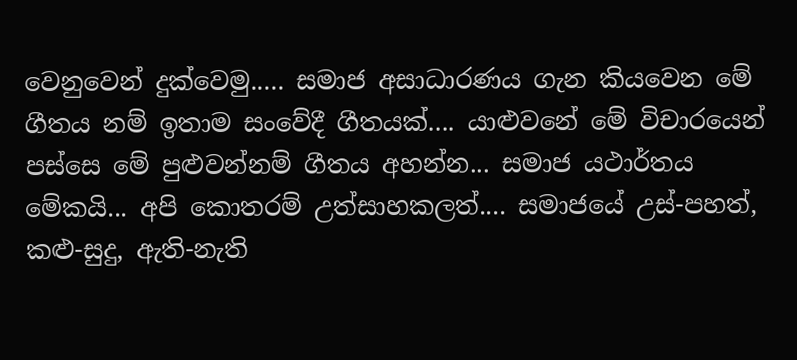වෙනුවෙන් දුක්වෙමු..... සමාජ අසාධාරණය ගැන කියවෙන මේ ගීතය නම් ඉතාම සංවේදී ගීතයක්.... යාළුවනේ මේ විචාරයෙන් පස්සෙ මේ පුළුවන්නම් ගීතය අහන්න... සමාජ යථාර්තය මේකයි... අපි කොතරම් උත්සාහකලත්.... සමාජයේ උස්-පහත්, කළු-සුදු, ඇති-නැති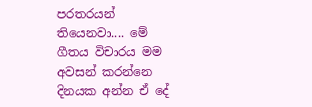පරතරයන් තියෙනවා.... මේ ගීතය විචාරය මම අවසන් කරන්නෙ දිනයක අන්න ඒ දේ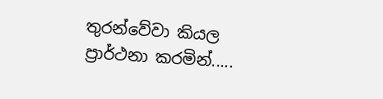තුරන්වේවා කියල ප්‍රාර්ථනා කරමින්.....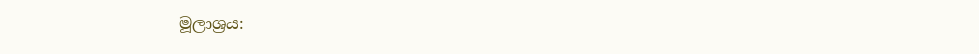මූලාශ්‍රය: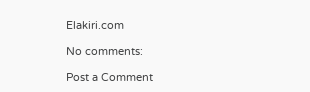Elakiri.com

No comments:

Post a Comment